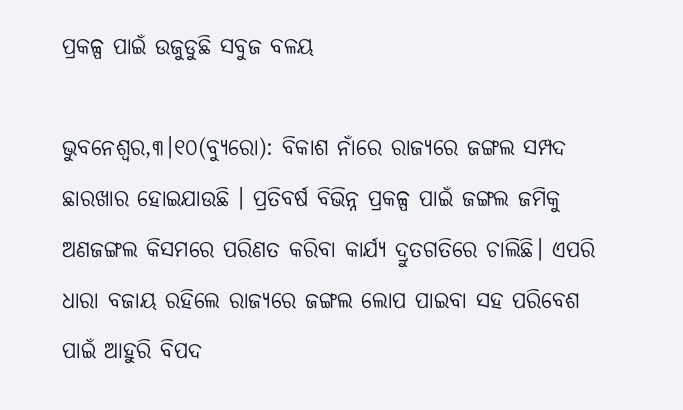ପ୍ରକଳ୍ପ ପାଇଁ ଉଜୁଡୁଛି ସବୁଜ ବଳୟ

ଭୁବନେଶ୍ୱର,୩।୧୦(ବ୍ୟୁରୋ): ବିକାଶ ନାଁରେ ରାଜ୍ୟରେ ଜଙ୍ଗଲ ସମ୍ପଦ ଛାରଖାର ହୋଇଯାଉଛି । ପ୍ରତିବର୍ଷ ବିଭିନ୍ନ ପ୍ରକଳ୍ପ ପାଇଁ ଜଙ୍ଗଲ ଜମିକୁ ଅଣଜଙ୍ଗଲ କିସମରେ ପରିଣତ କରିବା କାର୍ଯ୍ୟ ଦ୍ରୁତଗତିରେ ଚାଲିଛି। ଏପରି ଧାରା ବଜାୟ ରହିଲେ ରାଜ୍ୟରେ ଜଙ୍ଗଲ ଲୋପ ପାଇବା ସହ ପରିବେଶ ପାଇଁ ଆହୁରି ବିପଦ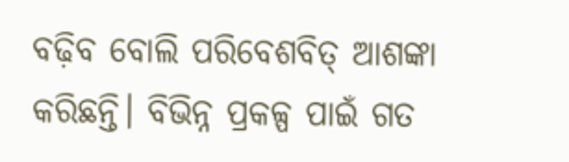ବଢ଼ିବ ବୋଲି ପରିବେଶବିତ୍‌ ଆଶଙ୍କା କରିଛନ୍ତି। ବିଭିନ୍ନ ପ୍ରକଳ୍ପ ପାଇଁ ଗତ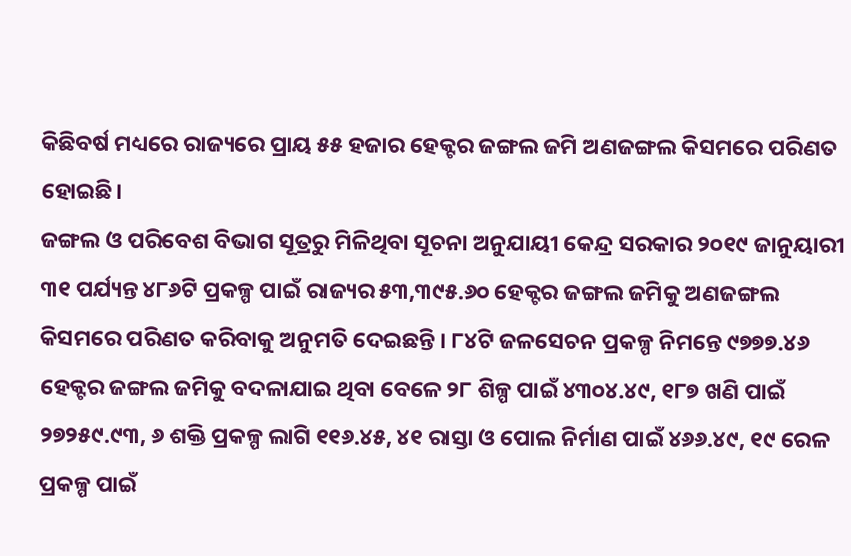କିଛିବର୍ଷ ମଧ୍ୟରେ ରାଜ୍ୟରେ ପ୍ରାୟ ୫୫ ହଜାର ହେକ୍ଟର ଜଙ୍ଗଲ ଜମି ଅଣଜଙ୍ଗଲ କିସମରେ ପରିଣତ ହୋଇଛି।
ଜଙ୍ଗଲ ଓ ପରିବେଶ ବିଭାଗ ସୂତ୍ରରୁ ମିଳିଥିବା ସୂଚନା ଅନୁଯାୟୀ କେନ୍ଦ୍ର ସରକାର ୨୦୧୯ ଜାନୁୟାରୀ ୩୧ ପର୍ଯ୍ୟନ୍ତ ୪୮୬ଟି ପ୍ରକଳ୍ପ ପାଇଁ ରାଜ୍ୟର ୫୩,୩୯୫.୬୦ ହେକ୍ଟର ଜଙ୍ଗଲ ଜମିକୁ ଅଣଜଙ୍ଗଲ କିସମରେ ପରିଣତ କରିବାକୁ ଅନୁମତି ଦେଇଛନ୍ତି । ୮୪ଟି ଜଳସେଚନ ପ୍ରକଳ୍ପ ନିମନ୍ତେ ୯୭୭୭.୪୬ ହେକ୍ଟର ଜଙ୍ଗଲ ଜମିକୁ ବଦଳାଯାଇ ଥିବା ବେଳେ ୨୮ ଶିଳ୍ପ ପାଇଁ ୪୩୦୪.୪୯, ୧୮୭ ଖଣି ପାଇଁ ୨୭୨୫୯.୯୩, ୬ ଶକ୍ତି ପ୍ରକଳ୍ପ ଲାଗି ୧୧୬.୪୫, ୪୧ ରାସ୍ତା ଓ ପୋଲ ନିର୍ମାଣ ପାଇଁ ୪୬୬.୪୯, ୧୯ ରେଳ ପ୍ରକଳ୍ପ ପାଇଁ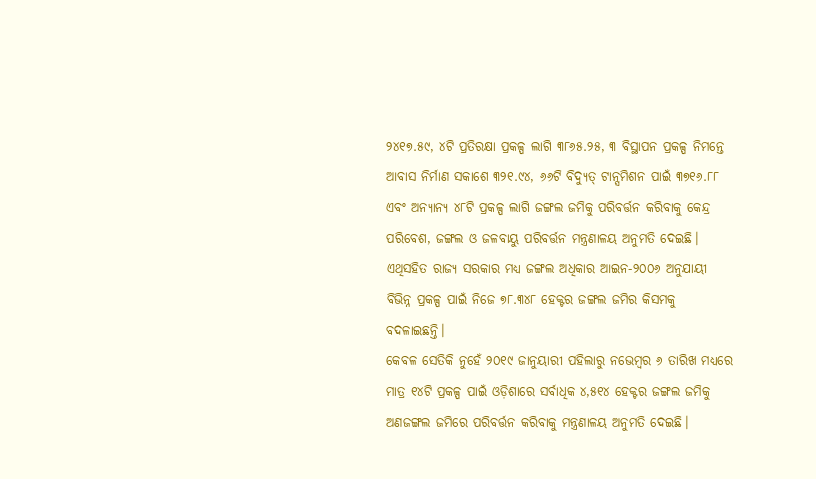୨୪୧୭.୫୯, ୪ଟି ପ୍ରତିରକ୍ଷା ପ୍ରକଳ୍ପ ଲାଗି ୩୮୬୫.୨୫, ୩ ବିସ୍ଥାପନ ପ୍ରକଳ୍ପ ନିମନ୍ତେ ଆବାସ ନିର୍ମାଣ ସକାଶେ ୩୨୧.୯୪, ୬୬ଟି ବିଦ୍ୟୁତ୍‌ ଟାନ୍ସମିଶନ ପାଇଁ ୩୭୧୬.୮୮ ଏବଂ ଅନ୍ୟାନ୍ୟ ୪୮ଟି ପ୍ରକଳ୍ପ ଲାଗି ଜଙ୍ଗଲ ଜମିକୁ ପରିବର୍ତ୍ତନ କରିବାକୁ କେନ୍ଦ୍ର ପରିବେଶ, ଜଙ୍ଗଲ ଓ ଜଳବାୟୁ ପରିବର୍ତ୍ତନ ମନ୍ତ୍ରଣାଳୟ ଅନୁମତି ଦେଇଛି। ଏଥିସହିତ ରାଜ୍ୟ ସରକାର ମଧ୍ୟ ଜଙ୍ଗଲ ଅଧିକାର ଆଇନ-୨୦୦୬ ଅନୁଯାୟୀ ବିଭିନ୍ନ ପ୍ରକଳ୍ପ ପାଇଁ ନିଜେ ୭୮.୩୪୮ ହେକ୍ଟର ଜଙ୍ଗଲ ଜମିର କିସମକୁ ବଦଳାଇଛନ୍ତି।
କେବଳ ସେତିକି ନୁହେଁ ୨୦୧୯ ଜାନୁୟାରୀ ପହିଲାରୁ ନଭେମ୍ବର ୬ ତାରିଖ ମଧ୍ୟରେ ମାତ୍ର ୧୪ଟି ପ୍ରକଳ୍ପ ପାଇଁ ଓଡ଼ିଶାରେ ସର୍ବାଧିକ ୪,୫୧୪ ହେକ୍ଟର ଜଙ୍ଗଲ ଜମିକୁ ଅଣଜଙ୍ଗଲ ଜମିରେ ପରିବର୍ତ୍ତନ କରିବାକୁ ମନ୍ତ୍ରଣାଳୟ ଅନୁମତି ଦେଇଛି।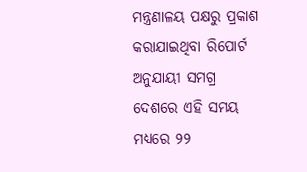ମନ୍ତ୍ରଣାଳୟ ପକ୍ଷରୁ ପ୍ରକାଶ କରାଯାଇଥିବା ରିପୋର୍ଟ ଅନୁଯାୟୀ ସମଗ୍ର ଦେଶରେ ଏହି ସମୟ ମଧ୍ୟରେ ୨୨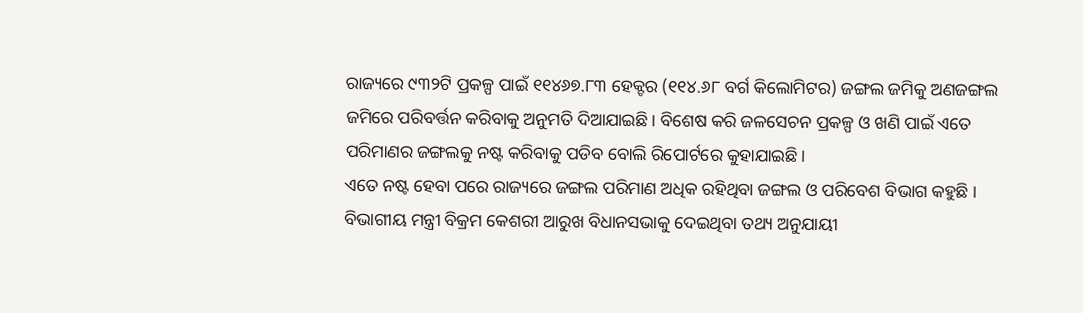ରାଜ୍ୟରେ ୯୩୨ଟି ପ୍ରକଳ୍ପ ପାଇଁ ୧୧୪୬୭.୮୩ ହେକ୍ଟର (୧୧୪.୬୮ ବର୍ଗ କିଲୋମିଟର) ଜଙ୍ଗଲ ଜମିକୁ ଅଣଜଙ୍ଗଲ ଜମିରେ ପରିବର୍ତ୍ତନ କରିବାକୁ ଅନୁମତି ଦିଆଯାଇଛି। ବିଶେଷ କରି ଜଳସେଚନ ପ୍ରକଳ୍ପ ଓ ଖଣି ପାଇଁ ଏତେ ପରିମାଣର ଜଙ୍ଗଲକୁ ନଷ୍ଟ କରିବାକୁ ପଡିବ ବୋଲି ରିପୋର୍ଟରେ କୁହାଯାଇଛି।
ଏତେ ନଷ୍ଟ ହେବା ପରେ ରାଜ୍ୟରେ ଜଙ୍ଗଲ ପରିମାଣ ଅଧିକ ରହିଥିବା ଜଙ୍ଗଲ ଓ ପରିବେଶ ବିଭାଗ କହୁଛି । ବିଭାଗୀୟ ମନ୍ତ୍ରୀ ବିକ୍ରମ କେଶରୀ ଆରୁଖ ବିଧାନସଭାକୁ ଦେଇଥିବା ତଥ୍ୟ ଅନୁଯାୟୀ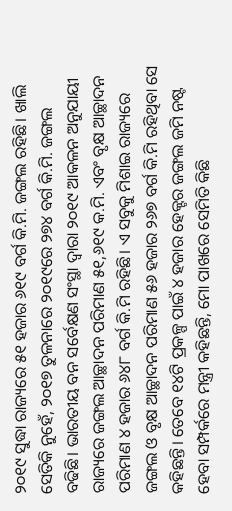୨୦୧୯ ସୁଦ୍ଧା ରାଜ୍ୟରେ ୫୧ ହଜାର ୬୧୯ ବର୍ଗ କି.ମି. ଜଙ୍ଗଲ ରହିଛି। ଖାଲି ସେତିକି ନୁହେଁ, ୨୦୧୭ ତୁଳନାରେ ୨୦୧୯ରେ ୨୭୪ ବର୍ଗ କି.ମି. ଜଙ୍ଗଲ ବଢିଛି। ଭାରତୀୟ ବନ ସର୍ବେକ୍ଷଣ ସଂସ୍ଥା ଦ୍ୱାରା ୨୦୧୯ ଆକଳନ ଅନୁଯାୟୀ ରାଜ୍ୟରେ ଜଙ୍ଗଲ ଆଚ୍ଛାଦନ ପରିମାଣ ୫୧,୬୧୯ କ.ମି. ଏବଂ ବୃକ୍ଷ ଆଚ୍ଛାଦନ ପରିମାଣ ୪ ହଜାର ୬୪୮ ବର୍ଗ କି.ମି ରହିଛି। ଏ ସବୁକୁ ମିଶାଇ ରାଜ୍ୟରେ ଜଙ୍ଗଲ ଓ ବୃକ୍ଷ ଆଚ୍ଛାଦନ ପରିମାଣ ୫୬ ହଜାର ୨୬୭ ବର୍ଗ କି.ମି ରହିଥିବା ସେ କହିଛନ୍ତି। ତେବେ ୧୪ଟି ପ୍ରକଳ୍ପ ପାଇଁ ୪ ହଜାର ହେକ୍ଟର ଜଙ୍ଗଲ ଜମି ନଷ୍ଟ ହେବା ସମ୍ପର୍କରେ ମନ୍ତ୍ରୀ କହିଛନ୍ତି, ମୋ ପାଖରେ ସେମିତି କିଛି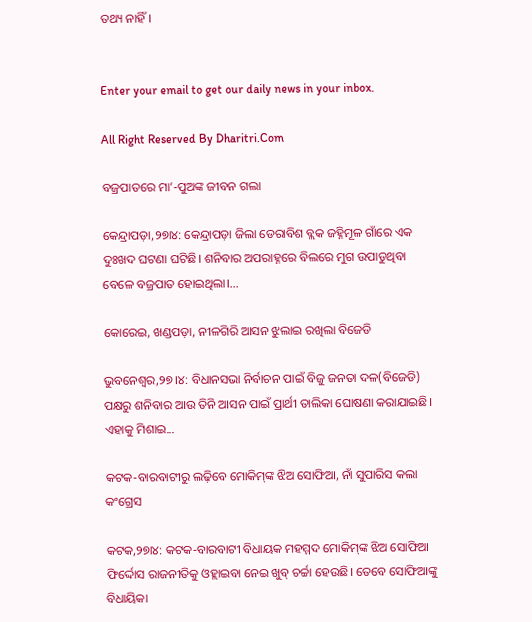ତଥ୍ୟ ନାହିଁ।


Enter your email to get our daily news in your inbox.

All Right Reserved By Dharitri.Com

ବଜ୍ରପାତରେ ମା’-ପୁଅଙ୍କ ଜୀବନ ଗଲା

କେନ୍ଦ୍ରାପଡ଼ା,୨୭ା୪: କେନ୍ଦ୍ରାପଡ଼ା ଜିଲା ଡେରାବିଶ ବ୍ଲକ ଜହ୍ନିମୂଳ ଗାଁରେ ଏକ ଦୁଃଖଦ ଘଟଣା ଘଟିଛି। ଶନିବାର ଅପରାହ୍ନରେ ବିଲରେ ମୁଗ ଉପାଡୁଥିବା ବେଳେ ବଜ୍ରପାତ ହୋଇଥିଲା।...

କୋରେଇ, ଖଣ୍ଡପଡ଼ା, ନୀଳଗିରି ଆସନ ଝୁଲାଇ ରଖିଲା ବିଜେଡି

ଭୁବନେଶ୍ୱର,୨୭।୪: ବିଧାନସଭା ନିର୍ବାଚନ ପାଇଁ ବିଜୁ ଜନତା ଦଳ(ବିଜେଡି) ପକ୍ଷରୁ ଶନିବାର ଆଉ ତିନି ଆସନ ପାଇଁ ପ୍ରାର୍ଥୀ ତାଲିକା ଘୋଷଣା କରାଯାଇଛି। ଏହାକୁ ମିଶାଇ...

କଟକ-ବାରବାଟୀରୁ ଲଢ଼ିବେ ମୋକିମ୍‌ଙ୍କ ଝିଅ ସୋଫିଆ, ନାଁ ସୁପାରିସ କଲା କଂଗ୍ରେସ

କଟକ,୨୭ା୪: କଟକ-ବାରବାଟୀ ବିଧାୟକ ମହମ୍ମଦ ମୋକିମ୍‌ଙ୍କ ଝିଅ ସୋଫିଆ ଫିର୍ଦ୍ଦୋସ ରାଜନୀତିକୁ ଓହ୍ଲାଇବା ନେଇ ଖୁବ୍‌ ଚର୍ଚ୍ଚା ହେଉଛି। ତେବେ ସୋଫିଆଙ୍କୁ ବିଧାୟିକା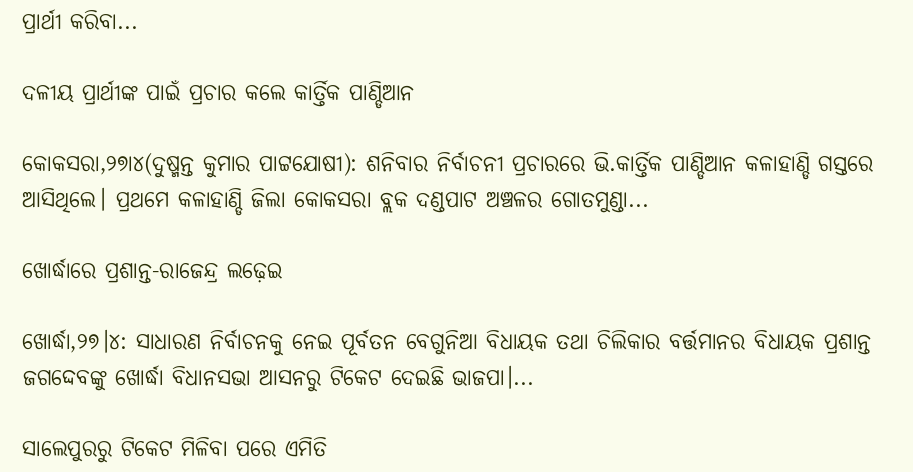ପ୍ରାର୍ଥୀ କରିବା...

ଦଳୀୟ ପ୍ରାର୍ଥୀଙ୍କ ପାଇଁ ପ୍ରଚାର କଲେ କାର୍ତ୍ତିକ ପାଣ୍ଡିଆନ

କୋକସରା,୨୭ା୪(ଦୁଷ୍ମନ୍ତ କୁମାର ପାଟ୍ଟଯୋଷୀ): ଶନିବାର ନିର୍ବାଚନୀ ପ୍ରଚାରରେ ଭି.କାର୍ତ୍ତିକ ପାଣ୍ଡିଆନ କଳାହାଣ୍ଡି ଗସ୍ତରେ ଆସିଥିଲେ। ପ୍ରଥମେ କଳାହାଣ୍ଡି ଜିଲା କୋକସରା ବ୍ଲକ ଦଣ୍ଡପାଟ ଅଞ୍ଚଳର ଗୋତମୁଣ୍ଡା...

ଖୋର୍ଦ୍ଧାରେ ପ୍ରଶାନ୍ତ-ରାଜେନ୍ଦ୍ର ଲଢ଼େଇ

ଖୋର୍ଦ୍ଧା,୨୭।୪: ସାଧାରଣ ନିର୍ବାଚନକୁ ନେଇ ପୂର୍ବତନ ବେଗୁନିଆ ବିଧାୟକ ତଥା ଚିଲିକାର ବର୍ତ୍ତମାନର ବିଧାୟକ ପ୍ରଶାନ୍ତ ଜଗଦ୍ଦେବଙ୍କୁ ଖୋର୍ଦ୍ଧା ବିଧାନସଭା ଆସନରୁ ଟିକେଟ ଦେଇଛି ଭାଜପା।...

ସାଲେପୁରରୁ ଟିକେଟ ମିଳିବା ପରେ ଏମିତି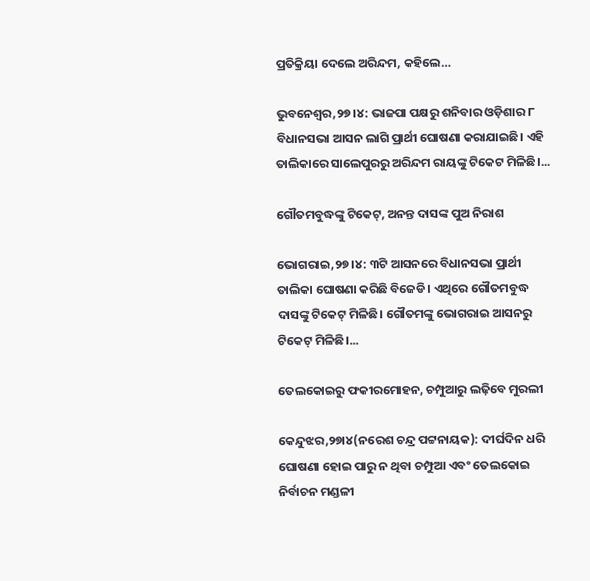ପ୍ରତିକ୍ରିୟା ଦେଲେ ଅରିନ୍ଦମ, କହିଲେ…

ଭୁବନେଶ୍ୱର,୨୭।୪: ଭାଜପା ପକ୍ଷରୁ ଶନିବାର ଓଡ଼ିଶାର ୮ ବିଧାନସଭା ଆସନ ଲାଗି ପ୍ରାର୍ଥୀ ଘୋଷଣା କରାଯାଇଛି। ଏହି ତାଲିକାରେ ସାଲେପୁରରୁ ଅରିନ୍ଦମ ରାୟଙ୍କୁ ଟିକେଟ ମିଳିଛି।...

ଗୌତମବୁଦ୍ଧଙ୍କୁ ଟିକେଟ୍‌, ଅନନ୍ତ ଦାସଙ୍କ ପୁଅ ନିରାଶ

ଭୋଗରାଇ,୨୭।୪: ୩ଟି ଆସନରେ ବିଧାନସଭା ପ୍ରାର୍ଥୀ ତାଲିକା ଘୋଷଣା କରିଛି ବିଜେଡି। ଏଥିରେ ଗୌତମବୁଦ୍ଧ ଦାସଙ୍କୁ ଟିକେଟ୍‌ ମିଳିଛି। ଗୌତମଙ୍କୁ ଭୋଗରାଇ ଆସନରୁ ଟିକେଟ୍‌ ମିଳିଛି।...

ତେଲକୋଇରୁ ଫକୀରମୋହନ, ଚମ୍ପୁଆରୁ ଲଢ଼ିବେ ମୁରଲୀ

କେନ୍ଦୁଝର,୨୭ା୪(ନରେଶ ଚନ୍ଦ୍ର ପଟ୍ଟନାୟକ): ଦୀର୍ଘଦିନ ଧରି ଘୋଷଣା ହୋଇ ପାରୁ ନ ଥିବା ଚମ୍ପୁଆ ଏବଂ ତେଲକୋଇ ନିର୍ବାଚନ ମଣ୍ଡଳୀ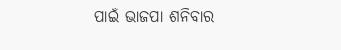ପାଇଁ ଭାଜପା ଶନିବାର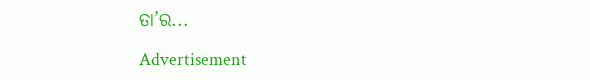ତା’ର...

Advertisement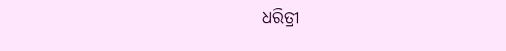ଧରିତ୍ରୀ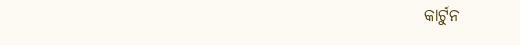କାର୍ଟୁନ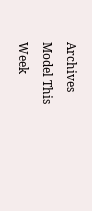Archives
Model This Week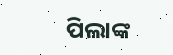ପିଲାଙ୍କ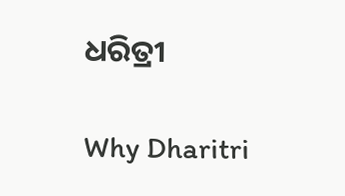ଧରିତ୍ରୀ

Why Dharitri